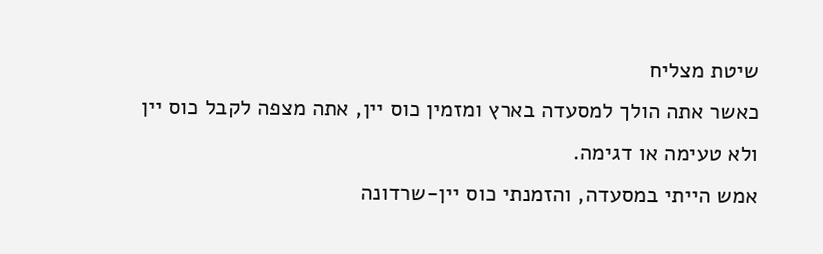שיטת מצליח
כאשר אתה הולך למסעדה בארץ ומזמין כוס יין, אתה מצפה לקבל כוס יין ולא טעימה או דגימה.
אמש הייתי במסעדה, והזמנתי כוס יין-שרדונה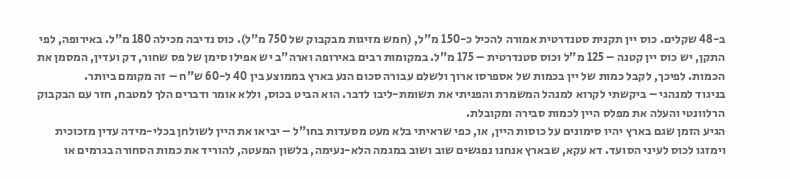ב-48 שקלים. כוס יין תקנית סטנדרטית אמורה להכיל כ-150 מ"ל, (חמש מזיגות מבקבוק של 750 מ"ל). כוס נדיבה מכילה 180 מ"ל. באירופה, לפי התקן, יש כוס יין קטנה – 125 מ"ל וכוס סטנדרטית – 175 מ"ל. במקומות רבים באירופה וארה"ב יש אפילו סימן של פס שחור, דק ועדין, המסמן את הכמות. לפיכך, לקבל כמות של יין בכמות של אספרסו ארוך ולשלם עבורה סכום הנע בארץ בממוצע בין 40 ל-60 ש"ח – זה מקומם ביותר.
בניגוד למנהגי – ביקשתי לקרוא למנהל המשמרת והפניתי את תשומת-ליבו לדבר. הוא הביט בכוס, וללא אומר ודברים הלך למטבח, חזר עם הבקבוק הרלוונטי והעלה את מפלס היין לכמות סבירה ומקובלת.
הגיע הזמן שגם בארץ יהיו סימונים על כוסות היין, או, כפי שראיתי בלא מעט מסעדות בחו"ל – יביאו את היין לשולחן בכלי-מידה עדין מזכוכית וימזגו לכוס לעיני הסועד. דא עקא, שבארץ אנחנו נפגשים שוב ושוב במגמה הלא-נעימה, בלשון המעטה, להוריד את כמות הסחורה בגרמים או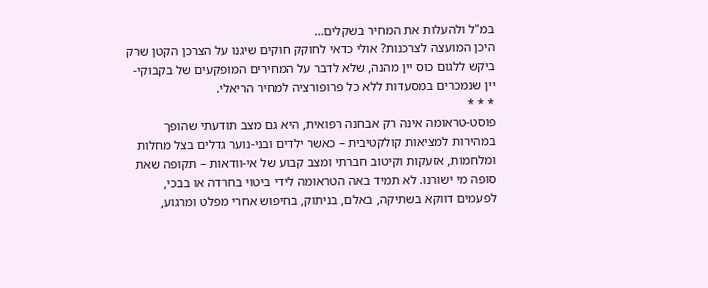במ"ל ולהעלות את המחיר בשקלים…
היכן המועצה לצרכנות? אולי כדאי לחוקק חוקים שיגנו על הצרכן הקטן שרק ביקש ללגום כוס יין מהנה, שלא לדבר על המחירים המופקעים של בקבוקי-יין שנמכרים במסעדות ללא כל פרופורציה למחיר הריאלי.
* * *
פוסט-טראומה אינה רק אבחנה רפואית, היא גם מצב תודעתי שהופך במהירות למציאות קולקטיבית – כאשר ילדים ובני-נוער גדלים בצל מחלות ומלחמות, אזעקות וקיטוב חברתי ומצב קבוע של אי-וודאות – תקופה שאת סופה מי ישורנו. לא תמיד באה הטראומה לידי ביטוי בחרדה או בבכי, לפעמים דווקא בשתיקה, באלם, בניתוק, בחיפוש אחרי מפלט ומרגוע,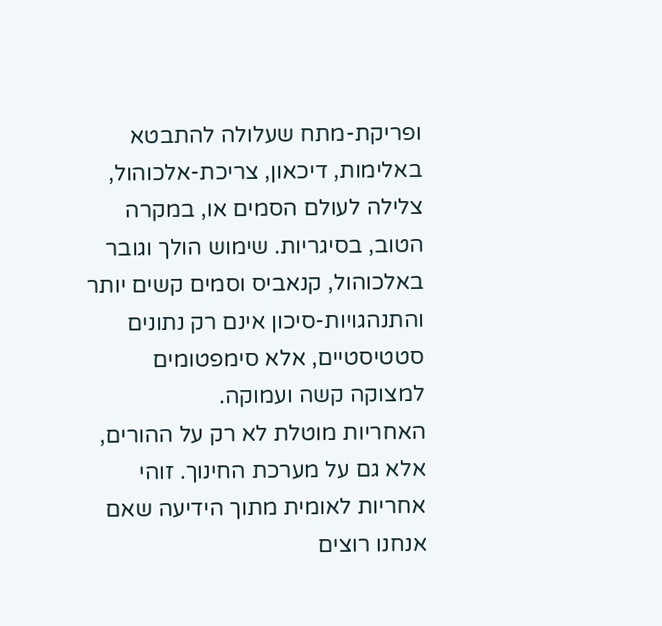ופריקת-מתח שעלולה להתבטא באלימות, דיכאון, צריכת-אלכוהול, צלילה לעולם הסמים או, במקרה הטוב, בסיגריות. שימוש הולך וגובר באלכוהול, קנאביס וסמים קשים יותר והתנהגויות-סיכון אינם רק נתונים סטטיסטיים, אלא סימפטומים למצוקה קשה ועמוקה.
האחריות מוטלת לא רק על ההורים, אלא גם על מערכת החינוך. זוהי אחריות לאומית מתוך הידיעה שאם אנחנו רוצים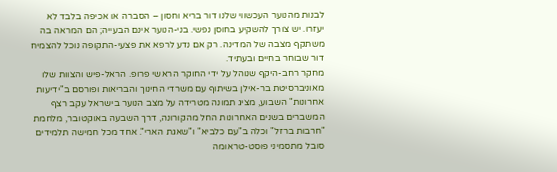לבנות מהנוער העכשווי שלנו דור בריא וחסון – הסברה או אכיפה בלבד לא יעזרו. יש צורך להשקיע בחוסן נפשי. בני-הנוער אינם הבעייה; הם המראה בה משתקף מצבה של המדינה. רק אם נדע לרפא את פצעי-התקופה נוכל להצמיח דור שבוחר בחיים ובעתיד.
מחקר רחב-היקף שנוהל על ידי החוקר הראשי פרופ. הראל-פיש והצוות שלו מאוניברסיטת בר-אילן בשיתוף עם משרדי החינוך והבריאות ופורסם ב"ידיעות אחרונות" השבוע, מציג תמונה מטרידה על מצב הנוער בישראל עקב רצף המשברים בשנים האחרונות החל מהקורונה, דרך השבעה באוקטובר, מלחמת "חרבות ברזל" וכלה ב"עם כלביא" ו"שאגת הארי". אחד מכל חמישה תלמידים סובל מתסמיני פוסט-טראומה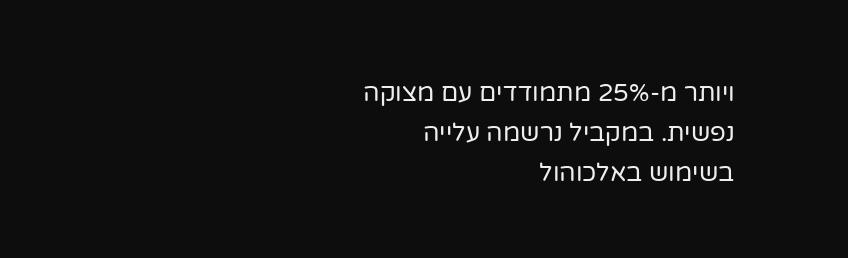ויותר מ-25% מתמודדים עם מצוקה נפשית. במקביל נרשמה עלייה בשימוש באלכוהול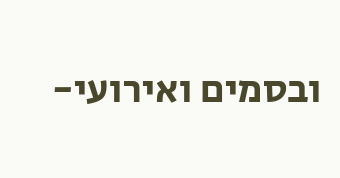ובסמים ואירועי-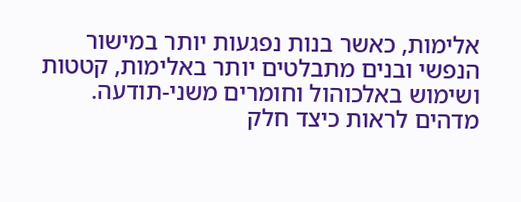אלימות, כאשר בנות נפגעות יותר במישור הנפשי ובנים מתבלטים יותר באלימות, קטטות ושימוש באלכוהול וחומרים משני-תודעה.
מדהים לראות כיצד חלק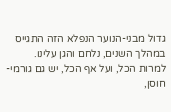גדול מבני-הנוער הנפלא הזה התגייס במהלך השנים, נלחם והגן עלינו.
למרות הכל, ועל אף הכל, יש גם גורמי-חוסן,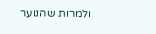ולמרות שהנוער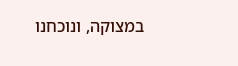במצוקה, ונוכחנו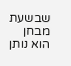שבשעת מבחן הוא נותן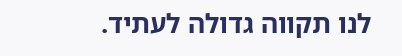לנו תקווה גדולה לעתיד.